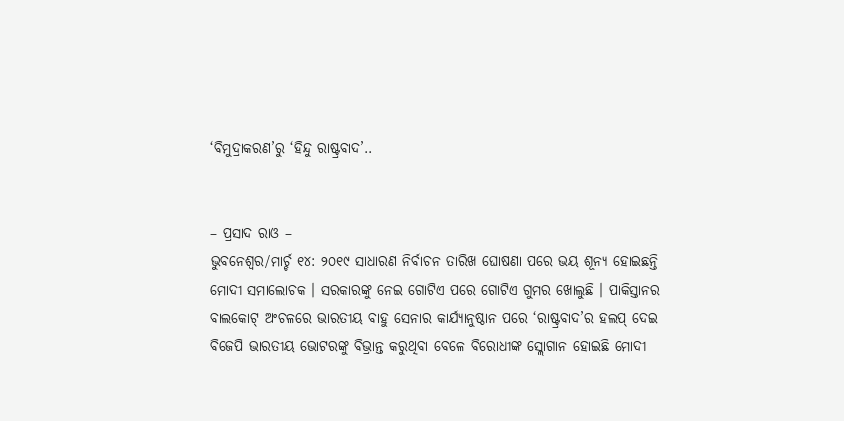‘ବିମୁଦ୍ରାକରଣ’ରୁ ‘ହିନ୍ଦୁ ରାଷ୍ଟ୍ରବାଦ’..


– ପ୍ରସାଦ ରାଓ –
ଭୁବନେଶ୍ୱର/ମାର୍ଚ୍ଚ ୧୪: ୨୦୧୯ ସାଧାରଣ ନିର୍ବାଚନ ତାରିଖ ଘୋଷଣା ପରେ ଭୟ ଶୂନ୍ୟ ହୋଇଛନ୍ତି ମୋଦୀ ସମାଲୋଚକ । ସରକାରଙ୍କୁ ନେଇ ଗୋଟିଏ ପରେ ଗୋଟିଏ ଗୁମର ଖୋଲୁଛି । ପାକିସ୍ତାନର ବାଲକୋଟ୍ ଅଂଚଳରେ ଭାରତୀୟ ବାହୁ ସେନାର କାର୍ଯ୍ୟାନୁଷ୍ଠାନ ପରେ ‘ରାଷ୍ଟ୍ରବାଦ’ର ହଲପ୍ ଦେଇ ବିଜେପି ଭାରତୀୟ ଭୋଟରଙ୍କୁ ବିଭ୍ରାନ୍ତ କରୁଥିବା ବେଳେ ବିରୋଧୀଙ୍କ ସ୍ଲୋଗାନ ହୋଇଛି ମୋଦୀ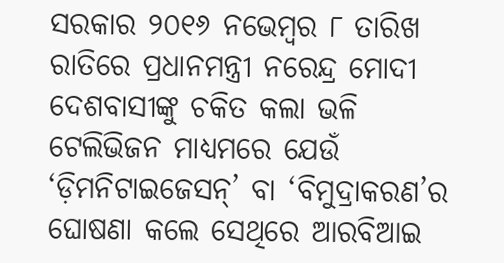ସରକାର ୨୦୧୬ ନଭେମ୍ବର ୮ ତାରିଖ ରାତିରେ ପ୍ରଧାନମନ୍ତ୍ରୀ ନରେନ୍ଦ୍ର ମୋଦୀ ଦେଶବାସୀଙ୍କୁ ଚକିତ କଲା ଭଳି ଟେଲିଭିଜନ ମାଧ୍ୟମରେ ଯେଉଁ ‘ଡ଼ିମନିଟାଇଜେସନ୍’ ବା ‘ବିମୁଦ୍ରାକରଣ’ର ଘୋଷଣା କଲେ ସେଥିରେ ଆରବିଆଇ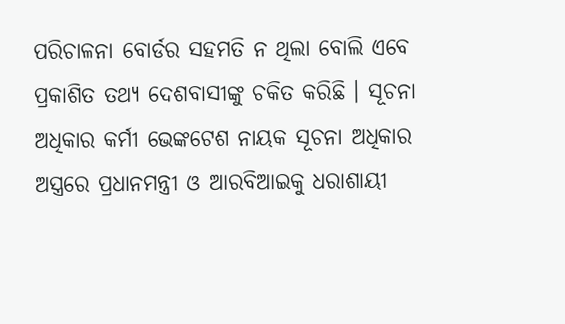ପରିଚାଳନା ବୋର୍ଡର ସହମତି ନ ଥିଲା ବୋଲି ଏବେ ପ୍ରକାଶିତ ତଥ୍ୟ ଦେଶବାସୀଙ୍କୁ ଚକିତ କରିଛି । ସୂଚନା ଅଧିକାର କର୍ମୀ ଭେଙ୍କଟେଶ ନାୟକ ସୂଚନା ଅଧିକାର ଅସ୍ତ୍ରରେ ପ୍ରଧାନମନ୍ତ୍ରୀ ଓ ଆରବିଆଇକୁ ଧରାଶାୟୀ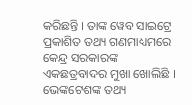କରିଛନ୍ତି । ତାଙ୍କ ୱେବ ସାଇଟ୍ରେ ପ୍ରକାଶିତ ତଥ୍ୟ ଗଣମାଧ୍ୟମରେ କେନ୍ଦ୍ର ସରକାରଙ୍କ ଏକଛତ୍ରବାଦର ମୁଖା ଖୋଲିଛି ।
ଭେଙ୍କଟେଶଙ୍କ ତଥ୍ୟ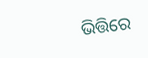ଭିତ୍ତିରେ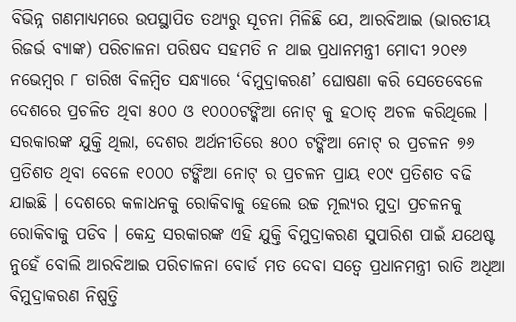ବିଭିନ୍ନ ଗଣମାଧ୍ୟମରେ ଉପସ୍ଥାପିତ ତଥ୍ୟରୁ ସୂଚନା ମିଳିଛି ଯେ, ଆରବିଆଇ (ଭାରତୀୟ ରିଜର୍ଭ ବ୍ୟାଙ୍କ) ପରିଚାଳନା ପରିଷଦ ସହମତି ନ ଥାଇ ପ୍ରଧାନମନ୍ତ୍ରୀ ମୋଦୀ ୨୦୧୬ ନଭେମ୍ବର ୮ ତାରିଖ ବିଳମ୍ବିତ ସନ୍ଧ୍ୟାରେ ‘ବିମୁଦ୍ରାକରଣ’ ଘୋଷଣା କରି ସେତେବେଳେ ଦେଶରେ ପ୍ରଚଳିତ ଥିବା ୫୦୦ ଓ ୧୦୦୦ଟଙ୍କିଆ ନୋଟ୍ କୁ ହଠାତ୍ ଅଚଳ କରିଥିଲେ । ସରକାରଙ୍କ ଯୁକ୍ତି ଥିଲା, ଦେଶର ଅର୍ଥନୀତିରେ ୫୦୦ ଟଙ୍କିଆ ନୋଟ୍ ର ପ୍ରଚଳନ ୭୬ ପ୍ରତିଶତ ଥିବା ବେଳେ ୧୦୦୦ ଟଙ୍କିଆ ନୋଟ୍ ର ପ୍ରଚଳନ ପ୍ରାୟ ୧୦୯ ପ୍ରତିଶତ ବଢି ଯାଇଛି । ଦେଶରେ କଳାଧନକୁ ରୋକିବାକୁ ହେଲେ ଉଚ୍ଚ ମୂଲ୍ୟର ମୁଦ୍ରା ପ୍ରଚଳନକୁ ରୋକିବାକୁ ପଡିବ । କେନ୍ଦ୍ର ସରକାରଙ୍କ ଏହି ଯୁକ୍ତି ବିମୁଦ୍ରାକରଣ ସୁପାରିଶ ପାଇଁ ଯଥେଷ୍ଟ ନୁହେଁ ବୋଲି ଆରବିଆଇ ପରିଚାଳନା ବୋର୍ଡ ମତ ଦେବା ସତ୍ୱେ ପ୍ରଧାନମନ୍ତ୍ରୀ ରାତି ଅଧିଆ ବିମୁଦ୍ରାକରଣ ନିଷ୍ପତ୍ତି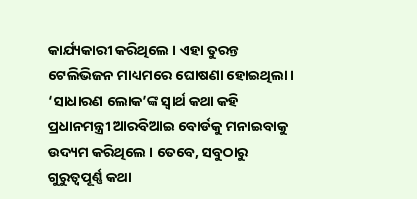କାର୍ଯ୍ୟକାରୀ କରିଥିଲେ । ଏହା ତୁରନ୍ତ ଟେଲିଭିଜନ ମାଧ୍ୟମରେ ଘୋଷଣା ହୋଇଥିଲା । ‘ସାଧାରଣ ଲୋକ’ଙ୍କ ସ୍ୱାର୍ଥ କଥା କହି ପ୍ରଧାନମନ୍ତ୍ରୀ ଆରବିଆଇ ବୋର୍ଡକୁ ମନାଇବାକୁ ଉଦ୍ୟମ କରିଥିଲେ । ତେବେ, ସବୁଠାରୁ ଗୁରୁତ୍ୱପୂର୍ଣ୍ଣ କଥା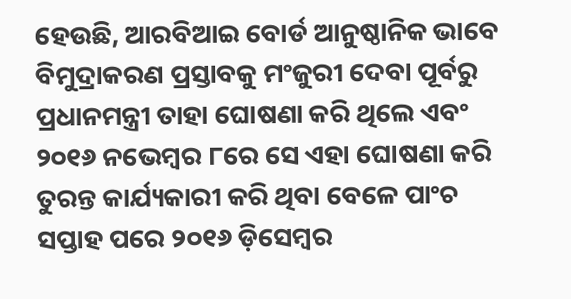ହେଉଛି, ଆରବିଆଇ ବୋର୍ଡ ଆନୁଷ୍ଠାନିକ ଭାବେ ବିମୁଦ୍ରାକରଣ ପ୍ରସ୍ତାବକୁ ମଂଜୁରୀ ଦେବା ପୂର୍ବରୁ ପ୍ରଧାନମନ୍ତ୍ରୀ ତାହା ଘୋଷଣା କରି ଥିଲେ ଏବଂ ୨୦୧୬ ନଭେମ୍ବର ୮ରେ ସେ ଏହା ଘୋଷଣା କରି ତୁରନ୍ତ କାର୍ଯ୍ୟକାରୀ କରି ଥିବା ବେଳେ ପାଂଚ ସପ୍ତାହ ପରେ ୨୦୧୬ ଡ଼ିସେମ୍ବର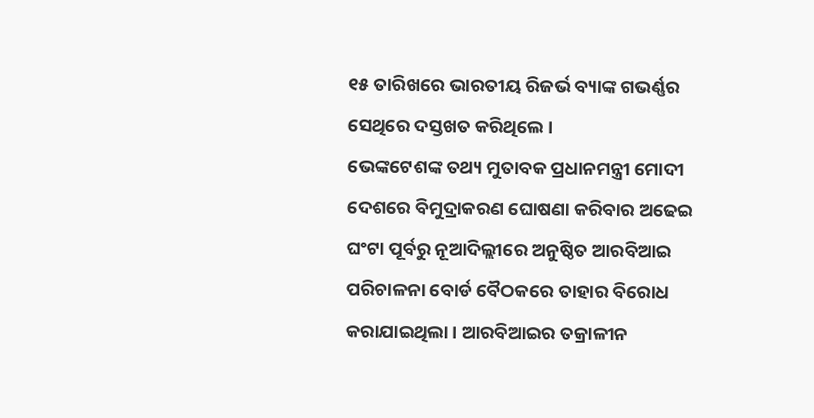୧୫ ତାରିଖରେ ଭାରତୀୟ ରିଜର୍ଭ ବ୍ୟାଙ୍କ ଗଭର୍ଣ୍ଣର ସେଥିରେ ଦସ୍ତଖତ କରିଥିଲେ ।
ଭେଙ୍କଟେଶଙ୍କ ତଥ୍ୟ ମୁତାବକ ପ୍ରଧାନମନ୍ତ୍ରୀ ମୋଦୀ ଦେଶରେ ବିମୁଦ୍ରାକରଣ ଘୋଷଣା କରିବାର ଅଢେଇ ଘଂଟା ପୂର୍ବରୁ ନୂଆଦିଲ୍ଲୀରେ ଅନୁଷ୍ଠିତ ଆରବିଆଇ ପରିଚାଳନା ବୋର୍ଡ ବୈଠକରେ ତାହାର ବିରୋଧ କରାଯାଇଥିଲା । ଆରବିଆଇର ତକ୍ରାଳୀନ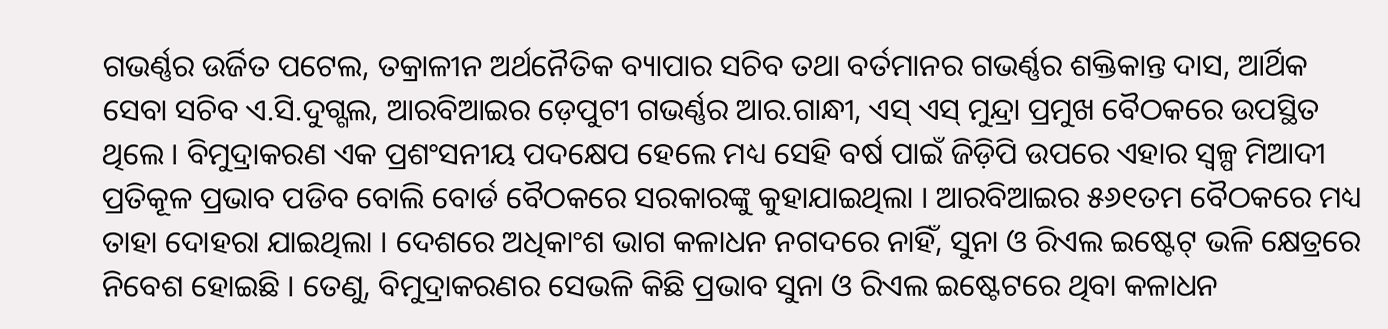ଗଭର୍ଣ୍ଣର ଉର୍ଜିତ ପଟେଲ, ତକ୍ରାଳୀନ ଅର୍ଥନୈତିକ ବ୍ୟାପାର ସଚିବ ତଥା ବର୍ତମାନର ଗଭର୍ଣ୍ଣର ଶକ୍ତିକାନ୍ତ ଦାସ, ଆର୍ଥିକ ସେବା ସଚିବ ଏ.ସି.ଦୁଗ୍ଗଲ, ଆରବିଆଇର ଡ଼େପୁଟୀ ଗଭର୍ଣ୍ଣର ଆର.ଗାନ୍ଧୀ, ଏସ୍ ଏସ୍ ମୁନ୍ଦ୍ରା ପ୍ରମୁଖ ବୈଠକରେ ଉପସ୍ଥିତ ଥିଲେ । ବିମୁଦ୍ରାକରଣ ଏକ ପ୍ରଶଂସନୀୟ ପଦକ୍ଷେପ ହେଲେ ମଧ୍ୟ ସେହି ବର୍ଷ ପାଇଁ ଜିଡ଼ିପି ଉପରେ ଏହାର ସ୍ୱଳ୍ପ ମିଆଦୀ ପ୍ରତିକୂଳ ପ୍ରଭାବ ପଡିବ ବୋଲି ବୋର୍ଡ ବୈଠକରେ ସରକାରଙ୍କୁ କୁହାଯାଇଥିଲା । ଆରବିଆଇର ୫୬୧ତମ ବୈଠକରେ ମଧ୍ୟ ତାହା ଦୋହରା ଯାଇଥିଲା । ଦେଶରେ ଅଧିକାଂଶ ଭାଗ କଳାଧନ ନଗଦରେ ନାହିଁ, ସୁନା ଓ ରିଏଲ ଇଷ୍ଟେଟ୍ ଭଳି କ୍ଷେତ୍ରରେ ନିବେଶ ହୋଇଛି । ତେଣୁ, ବିମୁଦ୍ରାକରଣର ସେଭଳି କିଛି ପ୍ରଭାବ ସୁନା ଓ ରିଏଲ ଇଷ୍ଟେଟରେ ଥିବା କଳାଧନ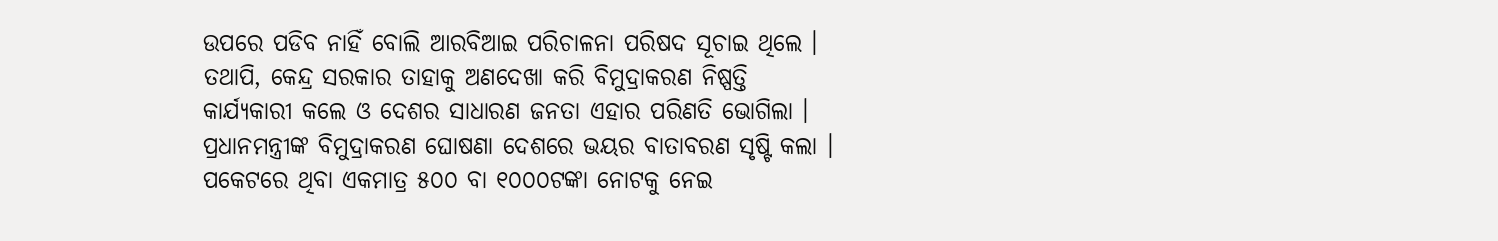ଉପରେ ପଡିବ ନାହିଁ ବୋଲି ଆରବିଆଇ ପରିଚାଳନା ପରିଷଦ ସୂଚାଇ ଥିଲେ । ତଥାପି, କେନ୍ଦ୍ର ସରକାର ତାହାକୁ ଅଣଦେଖା କରି ବିମୁଦ୍ରାକରଣ ନିଷ୍ପତ୍ତି କାର୍ଯ୍ୟକାରୀ କଲେ ଓ ଦେଶର ସାଧାରଣ ଜନତା ଏହାର ପରିଣତି ଭୋଗିଲା ।
ପ୍ରଧାନମନ୍ତ୍ରୀଙ୍କ ବିମୁଦ୍ରାକରଣ ଘୋଷଣା ଦେଶରେ ଭୟର ବାତାବରଣ ସୃଷ୍ଟି କଲା । ପକେଟରେ ଥିବା ଏକମାତ୍ର ୫୦୦ ବା ୧୦୦୦ଟଙ୍କା ନୋଟକୁ ନେଇ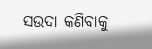ସଉଦା କଣିବାକୁ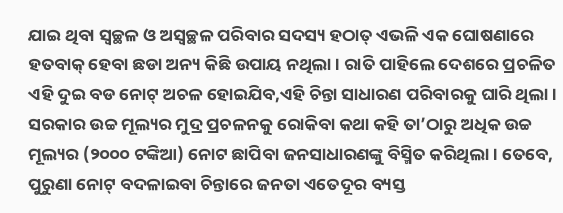ଯାଇ ଥିବା ସ୍ୱଚ୍ଛଳ ଓ ଅସ୍ୱଚ୍ଛଳ ପରିବାର ସଦସ୍ୟ ହଠାତ୍ ଏଭଳି ଏକ ଘୋଷଣାରେ ହତବାକ୍ ହେବା ଛଡା ଅନ୍ୟ କିଛି ଉପାୟ ନଥିଲା । ରାତି ପାହିଲେ ଦେଶରେ ପ୍ରଚଳିତ ଏହି ଦୁଇ ବଡ ନୋଟ୍ ଅଚଳ ହୋଇଯିବ,ଏହି ଚିନ୍ତା ସାଧାରଣ ପରିବାରକୁ ଘାରି ଥିଲା । ସରକାର ଉଚ୍ଚ ମୂଲ୍ୟର ମୁଦ୍ର ପ୍ରଚଳନକୁ ରୋକିବା କଥା କହି ତା’ଠାରୁ ଅଧିକ ଉଚ୍ଚ ମୂଲ୍ୟର (୨୦୦୦ ଟଙ୍କିଆ) ନୋଟ ଛାପିବା ଜନସାଧାରଣଙ୍କୁ ବିସ୍ମିତ କରିଥିଲା । ତେବେ, ପୁରୁଣା ନୋଟ୍ ବଦଳାଇବା ଚିନ୍ତାରେ ଜନତା ଏତେଦୂର ବ୍ୟସ୍ତ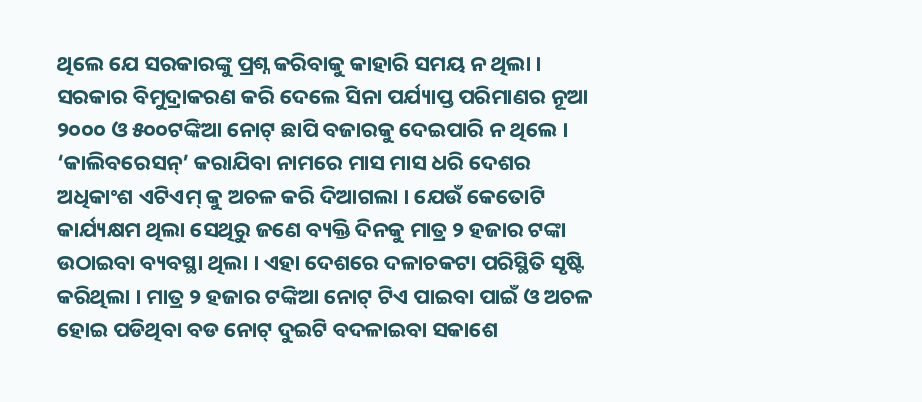ଥିଲେ ଯେ ସରକାରଙ୍କୁ ପ୍ରଶ୍ନ କରିବାକୁ କାହାରି ସମୟ ନ ଥିଲା । ସରକାର ବିମୁଦ୍ରାକରଣ କରି ଦେଲେ ସିନା ପର୍ଯ୍ୟାପ୍ତ ପରିମାଣର ନୂଆ ୨୦୦୦ ଓ ୫୦୦ଟଙ୍କିଆ ନୋଟ୍ ଛାପି ବଜାରକୁ ଦେଇପାରି ନ ଥିଲେ । ‘କାଲିବରେସନ୍’ କରାଯିବା ନାମରେ ମାସ ମାସ ଧରି ଦେଶର ଅଧିକାଂଶ ଏଟିଏମ୍ କୁ ଅଚଳ କରି ଦିଆଗଲା । ଯେଉଁ କେତୋଟି କାର୍ଯ୍ୟକ୍ଷମ ଥିଲା ସେଥିରୁ ଜଣେ ବ୍ୟକ୍ତି ଦିନକୁ ମାତ୍ର ୨ ହଜାର ଟଙ୍କା ଉଠାଇବା ବ୍ୟବସ୍ଥା ଥିଲା । ଏହା ଦେଶରେ ଦଳାଚକଟା ପରିସ୍ଥିତି ସୃଷ୍ଟି କରିଥିଲା । ମାତ୍ର ୨ ହଜାର ଟଙ୍କିଆ ନୋଟ୍ ଟିଏ ପାଇବା ପାଇଁ ଓ ଅଚଳ ହୋଇ ପଡିଥିବା ବଡ ନୋଟ୍ ଦୁଇଟି ବଦଳାଇବା ସକାଶେ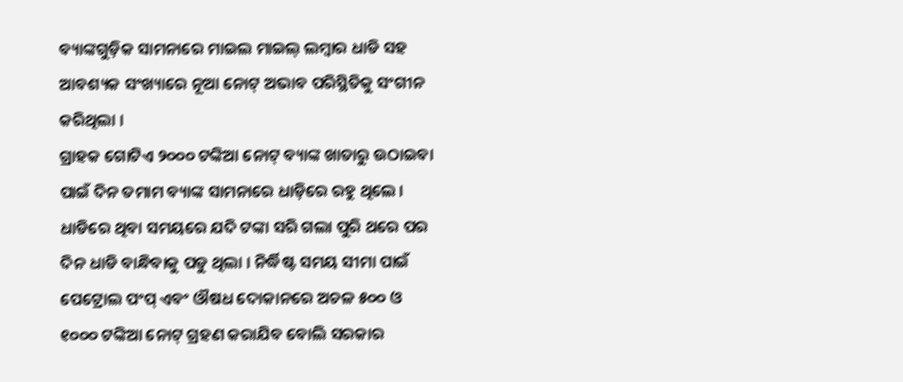ବ୍ୟାଙ୍କଗୁଡ଼ିକ ସାମନାରେ ମାଇଲ ମାଇଲ୍ ଲମ୍ବାର ଧାଡି ସହ ଆବଶ୍ୟକ ସଂଖ୍ୟାରେ ନୂଆ ନୋଟ୍ ଅଭାବ ପରିସ୍ଥିତିକୁ ସଂଗୀନ କରିଥିଲା ।
ଗ୍ରାହକ ଗୋଟିଏ ୨୦୦୦ ଟଙ୍କିଆ ନୋଟ୍ ବ୍ୟାଙ୍କ ଖାତାରୁ ଉଠାଇବା ପାଇଁ ଦିନ ତମାମ ବ୍ୟାଙ୍କ ସାମନାରେ ଧାଡ଼ିରେ ରହୁ ଥିଲେ । ଧାଡିରେ ଥିବା ସମୟରେ ଯଦି ଟଙ୍କା ସରି ଗଲା ପୁରି ଥରେ ପର ଦିନ ଧାଡି ବାନ୍ଧିବାକୁ ପଡୁ ଥିଲା । ନିର୍ଦ୍ଧିଷ୍ଟ ସମୟ ସୀମା ପାଇଁ ପେଟ୍ରୋଲ ପଂପ୍ ଏବଂ ଔଷଧ ଦୋକାନରେ ଅଚଳ ୫୦୦ ଓ ୧୦୦୦ ଟଙ୍କିଆ ନୋଟ୍ ଗ୍ରହଣ କରାଯିବ ବୋଲି ସରକାର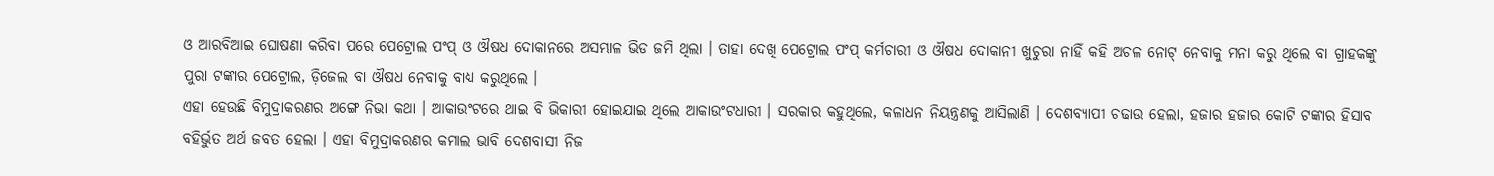ଓ ଆରବିଆଇ ଘୋଷଣା କରିବା ପରେ ପେଟ୍ରୋଲ ପଂପ୍ ଓ ଔଷଧ ଦୋକାନରେ ଅସମ୍ଭାଳ ଭିଡ ଜମି ଥିଲା । ତାହା ଦେଖି ପେଟ୍ରୋଲ ପଂପ୍ କର୍ମଚାରୀ ଓ ଔଷଧ ଦୋକାନୀ ଖୁଚୁରା ନାହିଁ କହି ଅଚଳ ନୋଟ୍ ନେବାକୁ ମନା କରୁ ଥିଲେ ବା ଗ୍ରାହକଙ୍କୁ ପୁରା ଟଙ୍କାର ପେଟ୍ରୋଲ, ଡ଼ିଜେଲ ବା ଔଷଧ ନେବାକୁ ବାଧ୍ୟ କରୁଥିଲେ ।
ଏହା ହେଉଛି ବିମୁଦ୍ରାକରଣର ଅଙ୍ଗେ ନିଭା କଥା । ଆକାଉଂଟରେ ଥାଇ ବି ଭିକାରୀ ହୋଇଯାଇ ଥିଲେ ଆକାଉଂଟଧାରୀ । ସରକାର କହୁଥିଲେ, କଳାଧନ ନିୟନ୍ତ୍ରଣକୁ ଆସିଲାଣି । ଦେଶବ୍ୟାପୀ ଚଢାଉ ହେଲା, ହଜାର ହଜାର କୋଟି ଟଙ୍କାର ହିସାବ ବହିର୍ଭୁତ ଅର୍ଥ ଜବତ ହେଲା । ଏହା ବିମୁଦ୍ରାକରଣର କମାଲ ଭାବି ଦେଶବାସୀ ନିଜ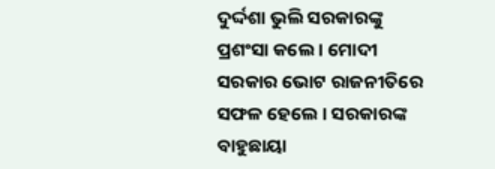ଦୁର୍ଦ୍ଦଶା ଭୁଲି ସରକାରଙ୍କୁ ପ୍ରଶଂସା କଲେ । ମୋଦୀ ସରକାର ଭୋଟ ରାଜନୀତିରେ ସଫଳ ହେଲେ । ସରକାରଙ୍କ ବାହୁଛାୟା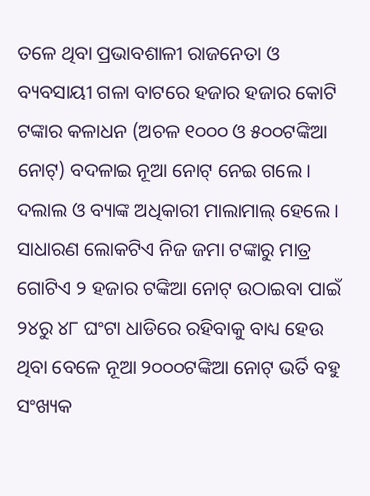ତଳେ ଥିବା ପ୍ରଭାବଶାଳୀ ରାଜନେତା ଓ ବ୍ୟବସାୟୀ ଗଳା ବାଟରେ ହଜାର ହଜାର କୋଟି ଟଙ୍କାର କଳାଧନ (ଅଚଳ ୧୦୦୦ ଓ ୫୦୦ଟଙ୍କିଆ ନୋଟ୍) ବଦଳାଇ ନୂଆ ନୋଟ୍ ନେଇ ଗଲେ । ଦଲାଲ ଓ ବ୍ୟାଙ୍କ ଅଧିକାରୀ ମାଲାମାଲ୍ ହେଲେ । ସାଧାରଣ ଲୋକଟିଏ ନିଜ ଜମା ଟଙ୍କାରୁ ମାତ୍ର ଗୋଟିଏ ୨ ହଜାର ଟଙ୍କିଆ ନୋଟ୍ ଉଠାଇବା ପାଇଁ ୨୪ରୁ ୪୮ ଘଂଟା ଧାଡିରେ ରହିବାକୁ ବାଧ୍ୟ ହେଉ ଥିବା ବେଳେ ନୂଆ ୨୦୦୦ଟଙ୍କିଆ ନୋଟ୍ ଭର୍ତି ବହୁ ସଂଖ୍ୟକ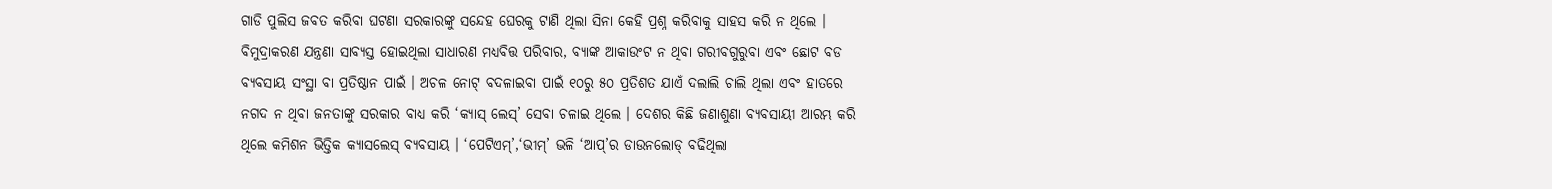ଗାଡି ପୁଲିସ ଜବତ କରିବା ଘଟଣା ସରକାରଙ୍କୁ ସନ୍ଦେହ ଘେରକୁ ଟାଣି ଥିଲା ସିନା କେହି ପ୍ରଶ୍ନ କରିବାକୁ ସାହସ କରି ନ ଥିଲେ । ବିମୁଦ୍ରାକରଣ ଯନ୍ତ୍ରଣା ସାବ୍ୟସ୍ତ ହୋଇଥିଲା ସାଧାରଣ ମଧ୍ୟବିତ୍ତ ପରିବାର, ବ୍ୟାଙ୍କ ଆକାଉଂଟ ନ ଥିବା ଗରୀବଗୁରୁବା ଏବଂ ଛୋଟ ବଡ ବ୍ୟବସାୟ ସଂସ୍ଥା ବା ପ୍ରତିଷ୍ଠାନ ପାଇଁ । ଅଚଳ ନୋଟ୍ ବଦଳାଇବା ପାଇଁ ୧୦ରୁ ୫୦ ପ୍ରତିଶତ ଯାଏଁ ଦଲାଲି ଚାଲି ଥିଲା ଏବଂ ହାତରେ ନଗଦ ନ ଥିବା ଜନତାଙ୍କୁ ସରକାର ବାଧ୍ୟ କରି ‘କ୍ୟାସ୍ ଲେସ୍’ ସେବା ଚଳାଇ ଥିଲେ । ଦେଶର କିଛି ଜଣାଶୁଣା ବ୍ୟବସାୟୀ ଆରମ୍ଭ କରି ଥିଲେ କମିଶନ ଭିତ୍ତିକ କ୍ୟାସଲେସ୍ ବ୍ୟବସାୟ । ‘ପେଟିଏମ୍’,‘ଭୀମ୍’ ଭଳି ‘ଆପ୍’ର ଡାଉନଲୋଡ୍ ବଢିଥିଲା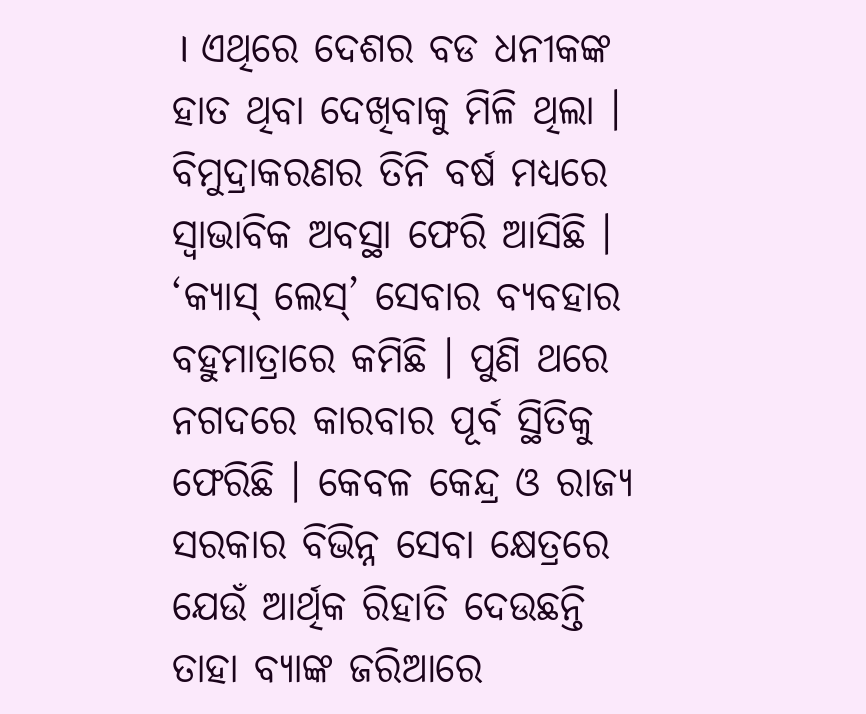। ଏଥିରେ ଦେଶର ବଡ ଧନୀକଙ୍କ ହାତ ଥିବା ଦେଖିବାକୁ ମିଳି ଥିଲା । ବିମୁଦ୍ରାକରଣର ତିନି ବର୍ଷ ମଧ୍ୟରେ ସ୍ୱାଭାବିକ ଅବସ୍ଥା ଫେରି ଆସିଛି । ‘କ୍ୟାସ୍ ଲେସ୍’ ସେବାର ବ୍ୟବହାର ବହୁମାତ୍ରାରେ କମିଛି । ପୁଣି ଥରେ ନଗଦରେ କାରବାର ପୂର୍ବ ସ୍ଥିତିକୁ ଫେରିଛି । କେବଳ କେନ୍ଦ୍ର ଓ ରାଜ୍ୟ ସରକାର ବିଭିନ୍ନ ସେବା କ୍ଷେତ୍ରରେ ଯେଉଁ ଆର୍ଥିକ ରିହାତି ଦେଉଛନ୍ତି ତାହା ବ୍ୟାଙ୍କ ଜରିଆରେ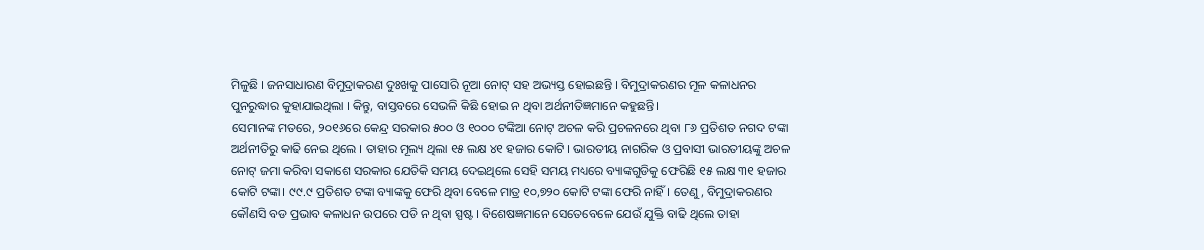ମିଳୁଛି । ଜନସାଧାରଣ ବିମୁଦ୍ରାକରଣ ଦୁଃଖକୁ ପାସୋରି ନୂଆ ନୋଟ୍ ସହ ଅଭ୍ୟସ୍ତ ହୋଇଛନ୍ତି । ବିମୁଦ୍ରାକରଣର ମୂଳ କଳାଧନର ପୁନରୁଦ୍ଧାର କୁହାଯାଇଥିଲା । କିନ୍ତୁ, ବାସ୍ତବରେ ସେଭଳି କିଛି ହୋଇ ନ ଥିବା ଅର୍ଥନୀତିଜ୍ଞମାନେ କହୁଛନ୍ତି।
ସେମାନଙ୍କ ମତରେ, ୨୦୧୬ରେ କେନ୍ଦ୍ର ସରକାର ୫୦୦ ଓ ୧୦୦୦ ଟଙ୍କିଆ ନୋଟ୍ ଅଚଳ କରି ପ୍ରଚଳନରେ ଥିବା ୮୬ ପ୍ରତିଶତ ନଗଦ ଟଙ୍କା ଅର୍ଥନୀତିରୁ କାଢି ନେଇ ଥିଲେ । ତାହାର ମୂଲ୍ୟ ଥିଲା ୧୫ ଲକ୍ଷ ୪୧ ହଜାର କୋଟି । ଭାରତୀୟ ନାଗରିକ ଓ ପ୍ରବାସୀ ଭାରତୀୟଙ୍କୁ ଅଚଳ ନୋଟ୍ ଜମା କରିବା ସକାଶେ ସରକାର ଯେତିକି ସମୟ ଦେଇଥିଲେ ସେହି ସମୟ ମଧ୍ୟରେ ବ୍ୟାଙ୍କଗୁଡିକୁ ଫେରିଛି ୧୫ ଲକ୍ଷ ୩୧ ହଜାର କୋଟି ଟଙ୍କା। ୯୯.୯ ପ୍ରତିଶତ ଟଙ୍କା ବ୍ୟାଙ୍କକୁ ଫେରି ଥିବା ବେଳେ ମାତ୍ର ୧୦,୭୨୦ କୋଟି ଟଙ୍କା ଫେରି ନାହିଁ । ତେଣୁ, ବିମୁଦ୍ରାକରଣର କୌଣସି ବଡ ପ୍ରଭାବ କଳାଧନ ଉପରେ ପଡି ନ ଥିବା ସ୍ପଷ୍ଟ । ବିଶେଷଜ୍ଞମାନେ ସେତେବେଳେ ଯେଉଁ ଯୁକ୍ତି ବାଢି ଥିଲେ ତାହା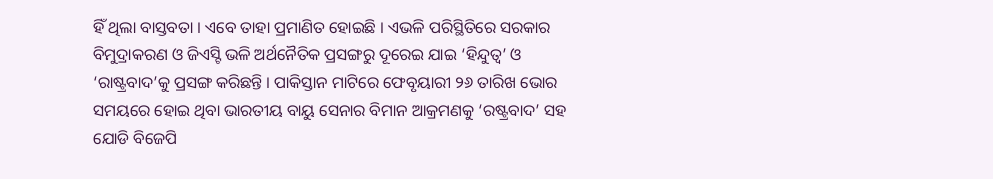ହିଁ ଥିଲା ବାସ୍ତବତା । ଏବେ ତାହା ପ୍ରମାଣିତ ହୋଇଛି । ଏଭଳି ପରିସ୍ଥିତିରେ ସରକାର ବିମୁଦ୍ରାକରଣ ଓ ଜିଏସ୍ଟି ଭଳି ଅର୍ଥନୈତିକ ପ୍ରସଙ୍ଗରୁ ଦୂରେଇ ଯାଇ ‘ହିନ୍ଦୁତ୍ୱ’ ଓ ‘ରାଷ୍ଟ୍ରବାଦ’କୁ ପ୍ରସଙ୍ଗ କରିଛନ୍ତି । ପାକିସ୍ତାନ ମାଟିରେ ଫେବୃୟାରୀ ୨୬ ତାରିଖ ଭୋର ସମୟରେ ହୋଇ ଥିବା ଭାରତୀୟ ବାୟୁ ସେନାର ବିମାନ ଆକ୍ରମଣକୁ ‘ରଷ୍ଟ୍ରବାଦ’ ସହ ଯୋଡି ବିଜେପି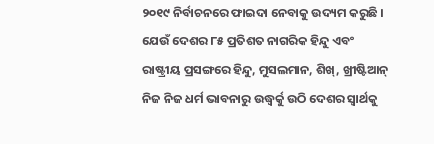୨୦୧୯ ନିର୍ବାଚନରେ ଫାଇଦା ନେବାକୁ ଉଦ୍ୟମ କରୁଛି । ଯେଉଁ ଦେଶର ୮୫ ପ୍ରତିଶତ ନାଗରିକ ହିନ୍ଦୁ ଏବଂ ରାଷ୍ଟ୍ରୀୟ ପ୍ରସଙ୍ଗରେ ହିନ୍ଦୁ, ମୁସଲମାନ, ଶିଖ୍, ଖ୍ରୀଷ୍ଟିଆନ୍ ନିଜ ନିଜ ଧର୍ମ ଭାବନାରୁ ଉଦ୍ଧ୍ୱର୍କୁ ଉଠି ଦେଶର ସ୍ୱାର୍ଥକୁ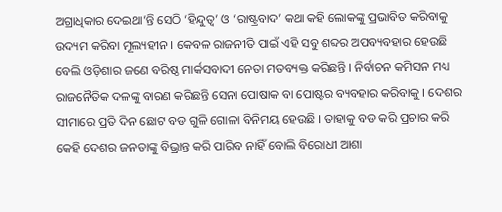ଅଗ୍ରାଧିକାର ଦେଇଥା’ନ୍ତି ସେଠି ‘ହିନ୍ଦୁତ୍ୱ’ ଓ ‘ରାଷ୍ଟ୍ରବାଦ’ କଥା କହି ଲୋକଙ୍କୁ ପ୍ରଭାବିତ କରିବାକୁ ଉଦ୍ୟମ କରିବା ମୂଲ୍ୟହୀନ । କେବଳ ରାଜନୀତି ପାଇଁ ଏହି ସବୁ ଶବ୍ଦର ଅପବ୍ୟବହାର ହେଉଛି ବେଲି ଓଡ଼ିଶାର ଜଣେ ବରିଷ୍ଠ ମାର୍କସବାଦୀ ନେତା ମତବ୍ୟକ୍ତ କରିଛନ୍ତି । ନିର୍ବାଚନ କମିସନ ମଧ୍ୟ ରାଜନୈତିକ ଦଳଙ୍କୁ ବାରଣ କରିଛନ୍ତି ସେନା ପୋଷାକ ବା ପୋଷ୍ଟର ବ୍ୟବହାର କରିବାକୁ । ଦେଶର ସୀମାରେ ପ୍ରତି ଦିନ ଛୋଟ ବଡ ଗୁଳି ଗୋଳା ବିନିମୟ ହେଉଛି । ତାହାକୁ ବଡ କରି ପ୍ରଚାର କରି କେହି ଦେଶର ଜନତାଙ୍କୁ ବିଭ୍ରାନ୍ତ କରି ପାରିବ ନାହିଁ ବୋଲି ବିରୋଧୀ ଆଶା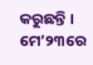କରୁଛନ୍ତି । ମେ’୨୩ରେ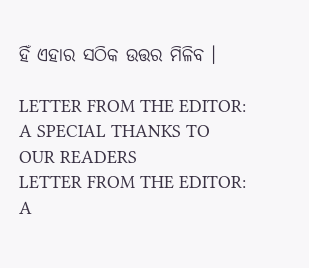ହିଁ ଏହାର ସଠିକ ଉତ୍ତର ମିଳିବ ।

LETTER FROM THE EDITOR: A SPECIAL THANKS TO OUR READERS
LETTER FROM THE EDITOR: A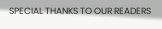SPECIAL THANKS TO OUR READERS